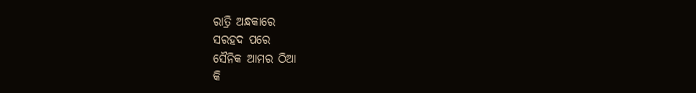ରାତ୍ରି ଅନ୍ଧକାରେ
ସରହଦ ପରେ
ସୈନିକ ଆମର ଠିଆ
କି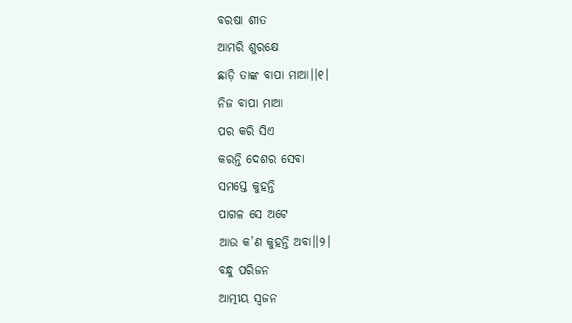ବରଷା ଶୀତ
ଆମରି ଶୁରକ୍ଷେ
ଛାଡ଼ି ତାଙ୍କ ବାପା ମାଆ।।୧।
ନିଜ ବାପା ମାଆ
ପର କରି ସିଏ
କରନ୍ତି ଦେଶର ସେବା
ସମସ୍ତେ କୁହନ୍ତି
ପାଗଳ ସେ ଅଟେ
ଆଉ କ’ଣ କୁହନ୍ତି ଅବା।।୨।
ବନ୍ଧୁ ପରିଜନ
ଆତ୍ମୀୟ ସ୍ୱଜନ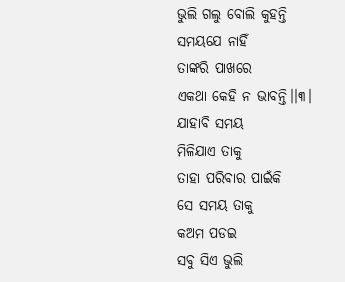ଭୁଲି ଗଲୁ ବୋଲି କୁହନ୍ତି
ସମୟଯେ ନାହିଁ
ତାଙ୍କରି ପାଖରେ
ଏକଥା କେହି ନ ଭାବନ୍ତି।।୩।
ଯାହାବି ସମୟ
ମିଳିଯାଏ ତାକୁ
ତାହା ପରିବାର ପାଇଁକି
ସେ ସମୟ ତାକୁ
କଅମ ପଡଇ
ସବୁ ସିଏ ଭୁଲି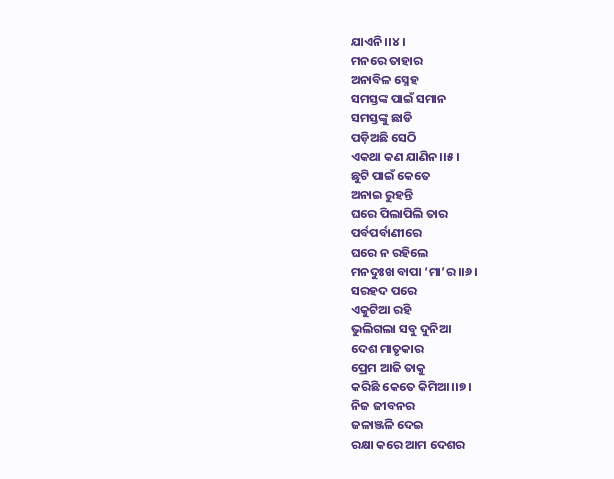ଯାଏନି।।୪।
ମନରେ ତାହାର
ଅନାବିଳ ସ୍ନେହ
ସମସ୍ତଙ୍କ ପାଇଁ ସମାନ
ସମସ୍ତଙ୍କୁ ଛାଡି
ପଡ଼ିଅଛି ସେଠି
ଏକଥା କଣ ଯାଣିନ।।୫।
ଛୁଟି ପାଇଁ କେତେ
ଅନାଇ ରୁହନ୍ତି
ଘରେ ପିଲାପିଲି ତାର
ପର୍ବପର୍ବାଣୀରେ
ଘରେ ନ ରହିଲେ
ମନଦୁଃଖ ବାପା ‘ମା’ର।।୬।
ସରହଦ ପରେ
ଏକୁଟିଆ ରହି
ଭୁଲିଗଲା ସବୁ ଦୁନିଆ
ଦେଶ ମାତୃକାର
ପ୍ରେମ ଆଜି ତାକୁ
କରିଛି କେତେ କିମିଆ।।୭।
ନିଜ ଜୀବନର
ଜଳାଞ୍ଜଳି ଦେଇ
ରକ୍ଷା କରେ ଆମ ଦେଶର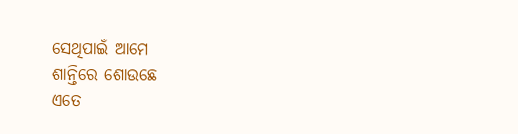ସେଥିପାଇଁ ଆମେ
ଶାନ୍ତିରେ ଶୋଉଛେ
ଏତେ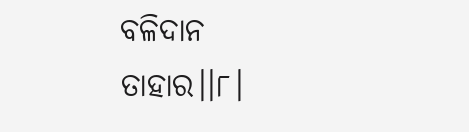ବଳିଦାନ ତାହାର।।୮।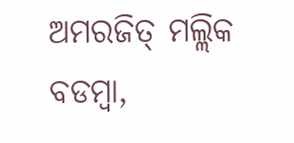ଅମରଜିତ୍ ମଲ୍ଲିକ
ବଡମ୍ବା,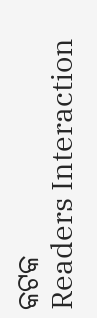କଟକ
Readers Interaction